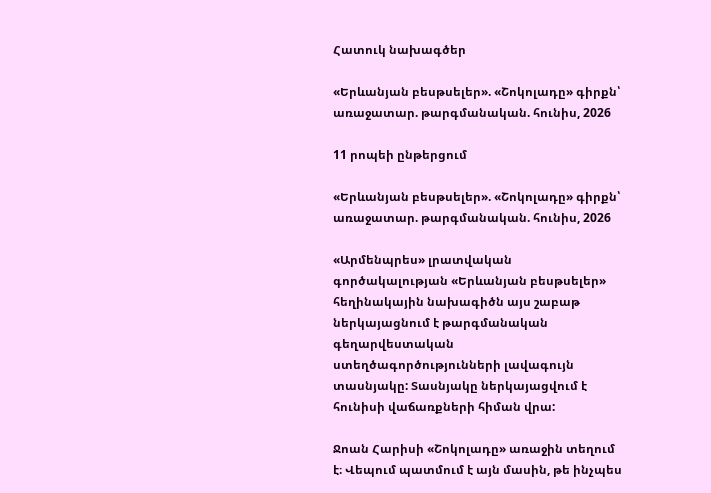Հատուկ նախագծեր

«Երևանյան բեսթսելեր». «Շոկոլադը» գիրքն՝ առաջատար. թարգմանական. հունիս, 2026

11 րոպեի ընթերցում

«Երևանյան բեսթսելեր». «Շոկոլադը» գիրքն՝ առաջատար. թարգմանական. հունիս, 2026

«Արմենպրես» լրատվական գործակալության «Երևանյան բեսթսելեր» հեղինակային նախագիծն այս շաբաթ ներկայացնում է թարգմանական գեղարվեստական ստեղծագործությունների լավագույն տասնյակը: Տասնյակը ներկայացվում է հունիսի վաճառքների հիման վրա:

Ջոան Հարիսի «Շոկոլադը» առաջին տեղում է։ Վեպում պատմում է այն մասին, թե ինչպես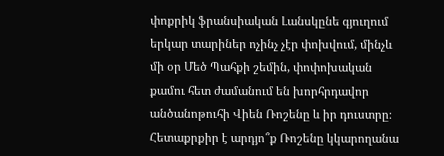փոքրիկ ֆրանսիական Լանսկընե գյուղում երկար տարիներ ոչինչ չէր փոխվում, մինչև մի օր Մեծ Պահքի շեմին, փոփոխական քամու հետ ժամանում են խորհրդավոր անծանոթուհի Վիեն Ռոշենը և իր դուստրը։ Հետաքրքիր է արդյո՞ք Ռոշենը կկարողանա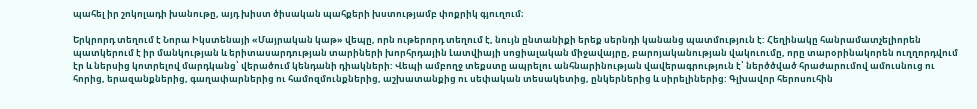պահել իր շոկոլադի խանութը, այդ խիստ ծիսական պահքերի խստությամբ փոքրիկ գյուղում։

Երկրորդ տեղում է Նորա Իկստենայի «Մայրական կաթ» վեպը, որն ութերորդ տեղում է, նույն ընտանիքի երեք սերնդի կանանց պատմություն է: Հեղինակը հանրամատչելիորեն պատկերում է իր մանկության և երիտասարդության տարիների խորհրդային Լատվիայի սոցիալական միջավայրը, բարոյականության վակուումը, որը տարօրինակորեն ուղղորդվում էր և ներսից կոտրելով մարդկանց՝ վերածում կենդանի դիակների: Վեպի ամբողջ տեքստը ապրելու անհնարինության վավերագրություն է՝ ներծծված հրաժարումով ամուսնուց ու հորից, երազանքներից, գաղափարներից ու համոզմունքներից, աշխատանքից ու սեփական տեսակետից, ընկերներից և սիրելիներից: Գլխավոր հերոսուհին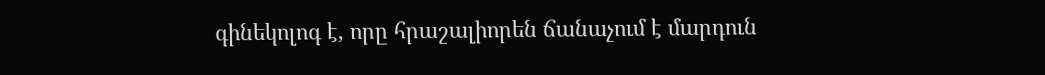գինեկոլոգ է, որը հրաշալիորեն ճանաչում է մարդուն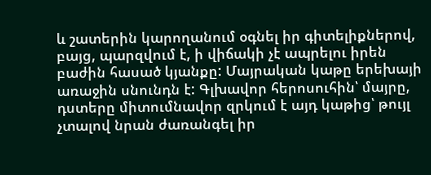և շատերին կարողանում օգնել իր գիտելիքներով, բայց, պարզվում է, ի վիճակի չէ ապրելու իրեն բաժին հասած կյանքը: Մայրական կաթը երեխայի առաջին սնունդն է: Գլխավոր հերոսուհին՝ մայրը, դստերը միտումնավոր զրկում է այդ կաթից՝ թույլ չտալով նրան ժառանգել իր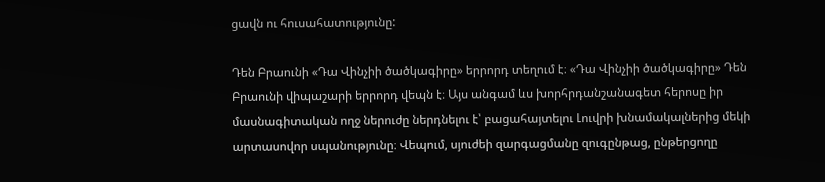ցավն ու հուսահատությունը:

Դեն Բրաունի «Դա Վինչիի ծածկագիրը» երրորդ տեղում է։ «Դա Վինչիի ծածկագիրը» Դեն Բրաունի վիպաշարի երրորդ վեպն է։ Այս անգամ ևս խորհրդանշանագետ հերոսը իր մասնագիտական ողջ ներուժը ներդնելու է՝ բացահայտելու Լուվրի խնամակալներից մեկի արտասովոր սպանությունը։ Վեպում, սյուժեի զարգացմանը զուգընթաց, ընթերցողը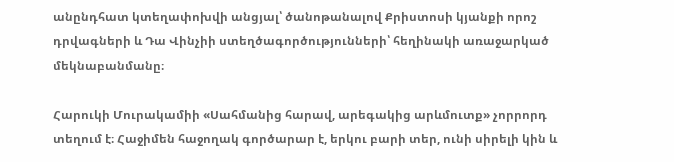անընդհատ կտեղափոխվի անցյալ՝ ծանոթանալով Քրիստոսի կյանքի որոշ դրվագների և Դա Վինչիի ստեղծագործությունների՝ հեղինակի առաջարկած մեկնաբանմանը։

Հարուկի Մուրակամիի «Սահմանից հարավ, արեգակից արևմուտք» չորրորդ տեղում է։ Հաջիմեն հաջողակ գործարար է, երկու բարի տեր, ունի սիրելի կին և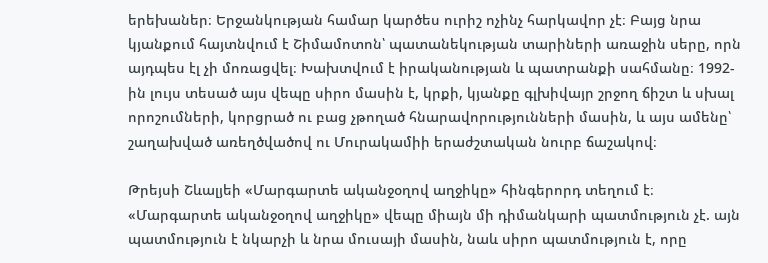երեխաներ։ Երջանկության համար կարծես ուրիշ ոչինչ հարկավոր չէ։ Բայց նրա կյանքում հայտնվում է Շիմամոտոն՝ պատանեկության տարիների առաջին սերը, որն այդպես էլ չի մոռացվել։ Խախտվում է իրականության և պատրանքի սահմանը։ 1992-ին լույս տեսած այս վեպը սիրո մասին է, կրքի, կյանքը գլխիվայր շրջող ճիշտ և սխալ որոշումների, կորցրած ու բաց չթողած հնարավորությունների մասին, և այս ամենը՝ շաղախված առեղծվածով ու Մուրակամիի երաժշտական նուրբ ճաշակով։

Թրեյսի Շևալյեի «Մարգարտե ականջօղով աղջիկը» հինգերորդ տեղում է։ «Մարգարտե ականջօղով աղջիկը» վեպը միայն մի դիմանկարի պատմություն չէ. այն պատմություն է նկարչի և նրա մուսայի մասին, նաև սիրո պատմություն է, որը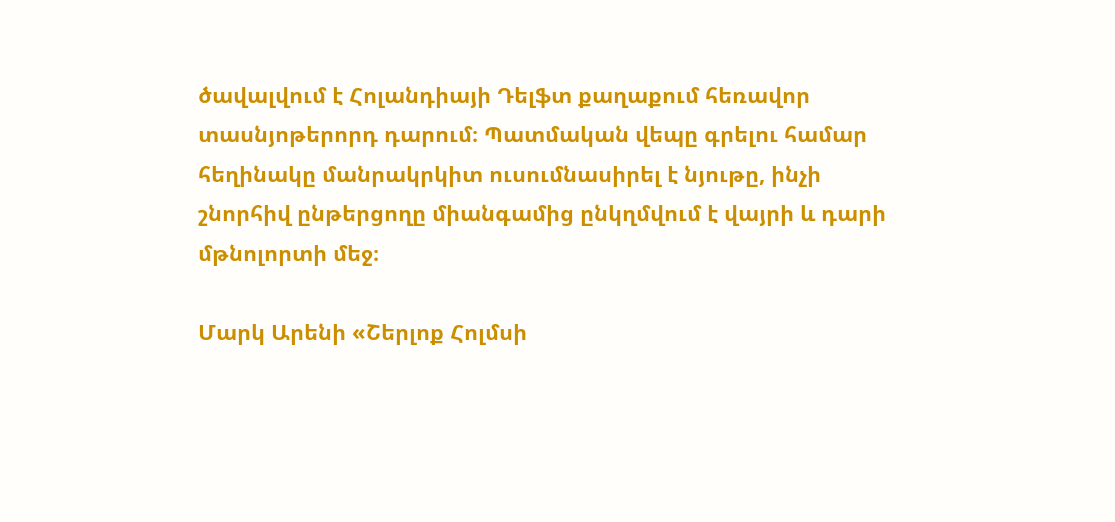ծավալվում է Հոլանդիայի Դելֆտ քաղաքում հեռավոր տասնյոթերորդ դարում։ Պատմական վեպը գրելու համար հեղինակը մանրակրկիտ ուսումնասիրել է նյութը, ինչի շնորհիվ ընթերցողը միանգամից ընկղմվում է վայրի և դարի մթնոլորտի մեջ։

Մարկ Արենի «Շերլոք Հոլմսի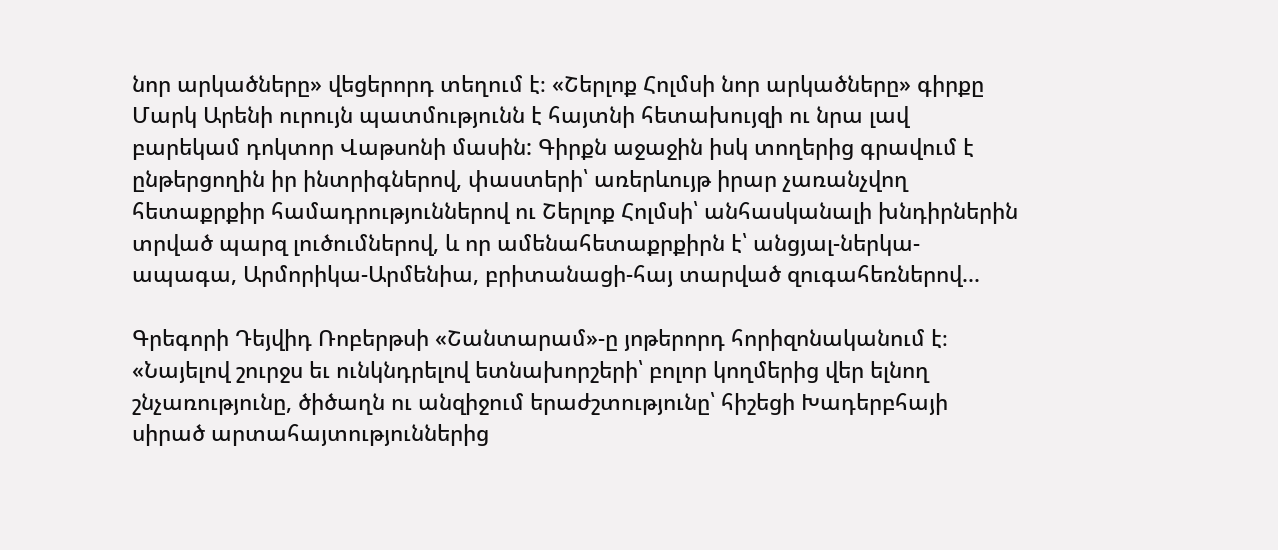նոր արկածները» վեցերորդ տեղում է։ «Շերլոք Հոլմսի նոր արկածները» գիրքը Մարկ Արենի ուրույն պատմությունն է հայտնի հետախույզի ու նրա լավ բարեկամ դոկտոր Վաթսոնի մասին: Գիրքն աջաջին իսկ տողերից գրավում է ընթերցողին իր ինտրիգներով, փաստերի՝ առերևույթ իրար չառանչվող հետաքրքիր համադրություններով ու Շերլոք Հոլմսի՝ անհասկանալի խնդիրներին տրված պարզ լուծումներով, և որ ամենահետաքրքիրն է՝ անցյալ-ներկա-ապագա, Արմորիկա-Արմենիա, բրիտանացի-հայ տարված զուգահեռներով...

Գրեգորի Դեյվիդ Ռոբերթսի «Շանտարամ»-ը յոթերորդ հորիզոնականում է։ «Նայելով շուրջս եւ ունկնդրելով ետնախորշերի՝ բոլոր կողմերից վեր ելնող շնչառությունը, ծիծաղն ու անզիջում երաժշտությունը՝ հիշեցի Խադերբհայի սիրած արտահայտություններից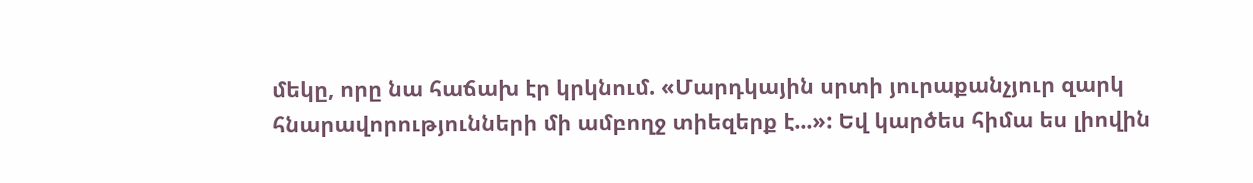մեկը, որը նա հաճախ էր կրկնում. «Մարդկային սրտի յուրաքանչյուր զարկ հնարավորությունների մի ամբողջ տիեզերք է...»: Եվ կարծես հիմա ես լիովին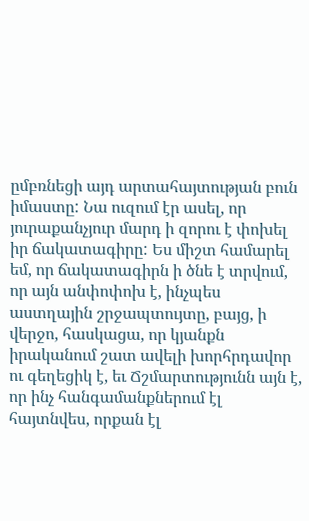ըմբռնեցի այդ արտահայտության բուն իմաստը: Նա ուզում էր ասել, որ յուրաքանչյուր մարդ ի զորու է փոխել իր ճակատագիրը: Ես միշտ համարել եմ, որ ճակատագիրն ի ծնե է տրվում, որ այն անփոփոխ է, ինչպես աստղային շրջապտույտը, բայց, ի վերջո, հասկացա, որ կյանքն իրականում շատ ավելի խորհրդավոր ու գեղեցիկ է, եւ Ճշմարտությունն այն է, որ ինչ հանգամանքներում էլ հայտնվես, որքան էլ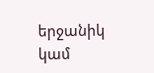երջանիկ կամ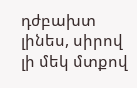դժբախտ լինես, սիրով լի մեկ մտքով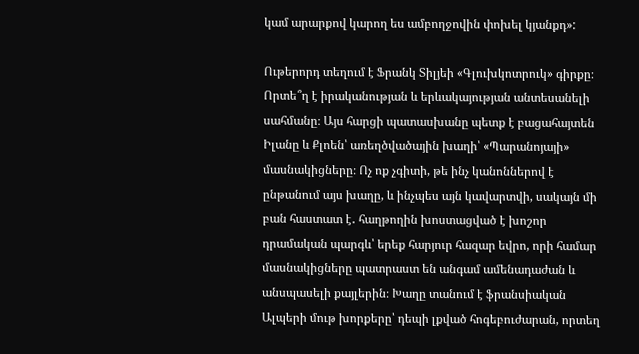կամ արարքով կարող ես ամբողջովին փոխել կյանքդ»:

Ութերորդ տեղում է Ֆրանկ Տիլյեի «Գլուխկոտրուկ» գիրքը։ Որտե՞ղ է իրականության և երևակայության անտեսանելի սահմանը։ Այս հարցի պատասխանը պետք է բացահայտեն Իլանը և Քլոեն՝ առեղծվածային խաղի՝ «Պարանոյայի» մասնակիցները։ Ոչ ոք չգիտի, թե ինչ կանոններով է ընթանում այս խաղը, և ինչպես այն կավարտվի, սակայն մի բան հաստատ է․ հաղթողին խոստացված է խոշոր դրամական պարգև՝ երեք հարյուր հազար եվրո, որի համար մասնակիցները պատրաստ են անգամ ամենադաժան և անսպասելի քայլերին։ Խաղը տանում է ֆրանսիական Ալպերի մութ խորքերը՝ դեպի լքված հոգեբուժարան, որտեղ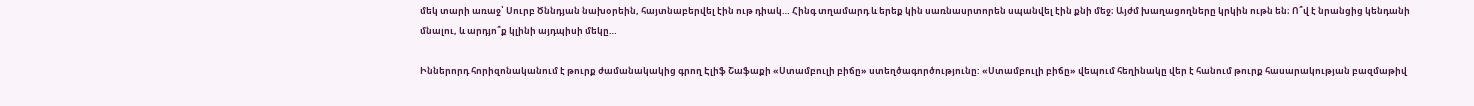մեկ տարի առաջ՝ Սուրբ Ծննդյան նախօրեին, հայտնաբերվել էին ութ դիակ… Հինգ տղամարդ և երեք կին սառնասրտորեն սպանվել էին քնի մեջ։ Այժմ խաղացողները կրկին ութն են։ Ո՞վ է նրանցից կենդանի մնալու, և արդյո՞ք կլինի այդպիսի մեկը…

Իններորդ հորիզոնականում է թուրք ժամանակակից գրող Էլիֆ Շաֆաքի «Ստամբուլի բիճը» ստեղծագործությունը: «Ստամբուլի բիճը» վեպում հեղինակը վեր է հանում թուրք հասարակության բազմաթիվ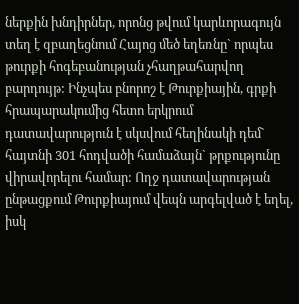ներքին խնդիրներ, որոնց թվում կարևորագույն տեղ է զբաղեցնում Հայոց մեծ եղեռնը` որպես թուրքի հոգեբանության չհաղթահարվող բարդույթ: Ինչպես բնորոշ է Թուրքիային, գրքի հրապարակումից հետո երկրում դատավարություն է սկսվում հեղինակի դեմ` հայտնի 301 հոդվածի համաձայն` թրքությունը վիրավորելու համար: Ողջ դատավարության ընթացքում Թուրքիայում վեպն արգելված է եղել, իսկ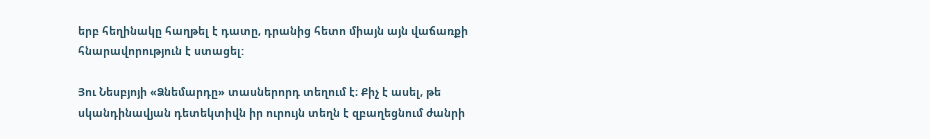երբ հեղինակը հաղթել է դատը, դրանից հետո միայն այն վաճառքի հնարավորություն է ստացել:

Յու Նեսբյոյի «Ձնեմարդը» տասներորդ տեղում է։ Քիչ է ասել, թե սկանդինավյան դետեկտիվն իր ուրույն տեղն է զբաղեցնում ժանրի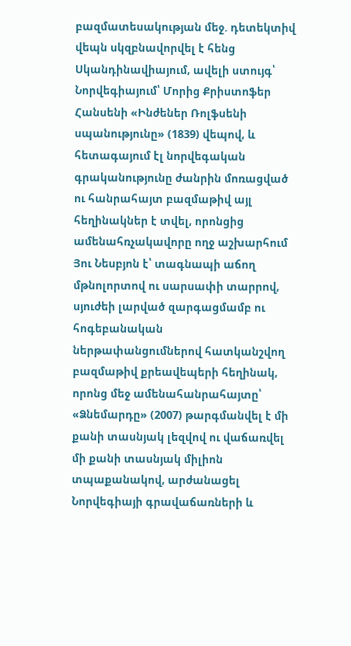բազմատեսակության մեջ. դետեկտիվ վեպն սկզբնավորվել է հենց Սկանդինավիայում, ավելի ստույգ՝ Նորվեգիայում՝ Մորից Քրիստոֆեր Հանսենի «Ինժեներ Ռոլֆսենի սպանությունը» (1839) վեպով, և հետագայում էլ նորվեգական գրականությունը ժանրին մոռացված ու հանրահայտ բազմաթիվ այլ հեղինակներ է տվել, որոնցից ամենահռչակավորը ողջ աշխարհում Յու Նեսբյոն է՝ տագնապի աճող մթնոլորտով ու սարսափի տարրով, սյուժեի լարված զարգացմամբ ու հոգեբանական ներթափանցումներով հատկանշվող բազմաթիվ քրեավեպերի հեղինակ, որոնց մեջ ամենահանրահայտը՝ «Ձնեմարդը» (2007) թարգմանվել է մի քանի տասնյակ լեզվով ու վաճառվել մի քանի տասնյակ միլիոն տպաքանակով, արժանացել Նորվեգիայի գրավաճառների և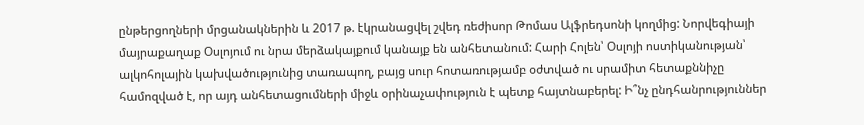ընթերցողների մրցանակներին և 2017 թ. էկրանացվել շվեդ ռեժիսոր Թոմաս Ալֆրեդսոնի կողմից: Նորվեգիայի մայրաքաղաք Օսլոյում ու նրա մերձակայքում կանայք են անհետանում: Հարի Հոլեն՝ Օսլոյի ոստիկանության՝ ալկոհոլային կախվածությունից տառապող, բայց սուր հոտառությամբ օժտված ու սրամիտ հետաքննիչը համոզված է, որ այդ անհետացումների միջև օրինաչափություն է պետք հայտնաբերել: Ի՞նչ ընդհանրություններ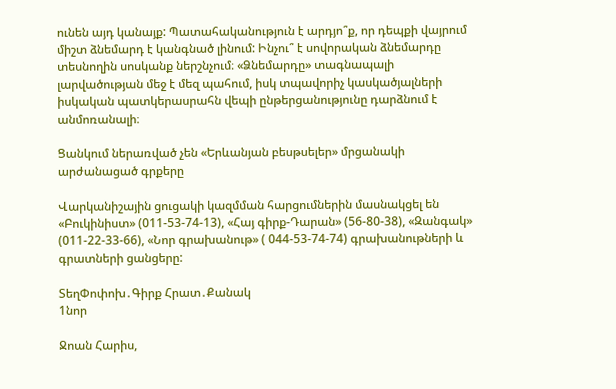ունեն այդ կանայք: Պատահականություն է արդյո՞ք, որ դեպքի վայրում միշտ ձնեմարդ է կանգնած լինում: Ինչու՞ է սովորական ձնեմարդը տեսնողին սոսկանք ներշնչում։ «Ձնեմարդը» տագնապալի լարվածության մեջ է մեզ պահում, իսկ տպավորիչ կասկածյալների իսկական պատկերասրահն վեպի ընթերցանությունը դարձնում է անմոռանալի։

Ցանկում ներառված չեն «Երևանյան բեսթսելեր» մրցանակի արժանացած գրքերը

Վարկանիշային ցուցակի կազմման հարցումներին մասնակցել են «Բուկինիստ» (011-53-74-13), «Հայ գիրք-Դարան» (56-80-38), «Զանգակ» (011-22-33-66), «Նոր գրախանութ» ( 044-53-74-74) գրախանութների և գրատների ցանցերը:

ՏեղՓոփոխ․Գիրք Հրատ․Քանակ
1նոր

Ջոան Հարիս,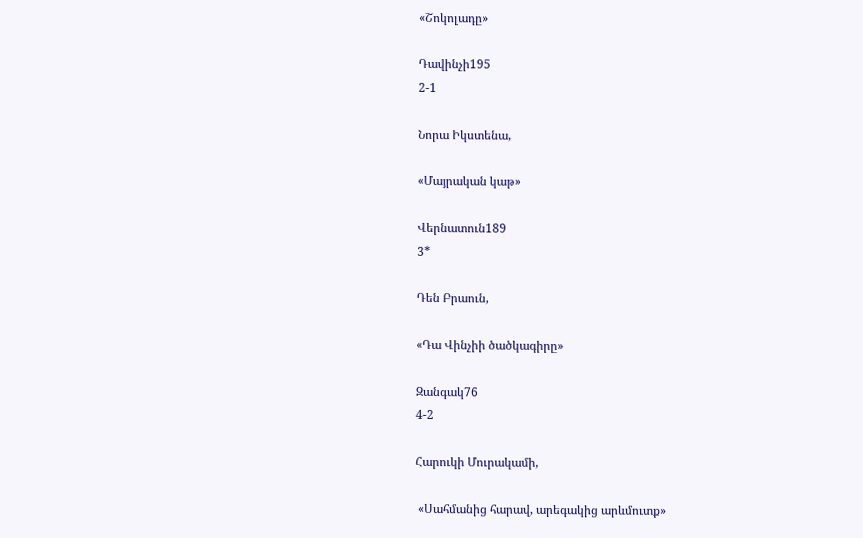«Շոկոլադը»

Դավինչի195
2-1

Նորա Իկստենա,

«Մայրական կաթ»

Վերնատուն189
3*

Դեն Բրաուն,

«Դա Վինչիի ծածկագիրը»

Զանգակ76
4-2

Հարուկի Մուրակամի,

 «Սահմանից հարավ, արեգակից արևմուտք»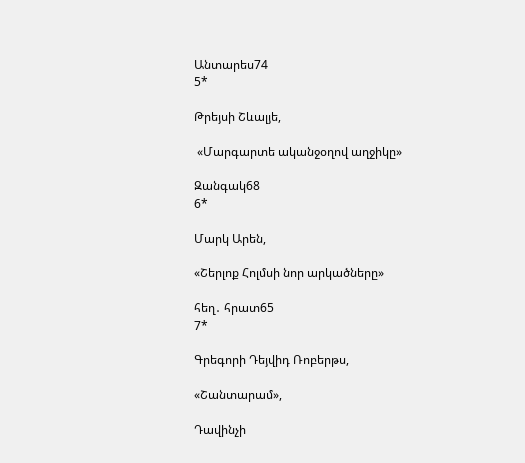Անտարես74
5*

Թրեյսի Շևալյե,

 «Մարգարտե ականջօղով աղջիկը»

Զանգակ68
6*

Մարկ Արեն,

«Շերլոք Հոլմսի նոր արկածները»

հեղ․ հրատ65
7*

Գրեգորի Դեյվիդ Ռոբերթս,

«Շանտարամ»,

Դավինչի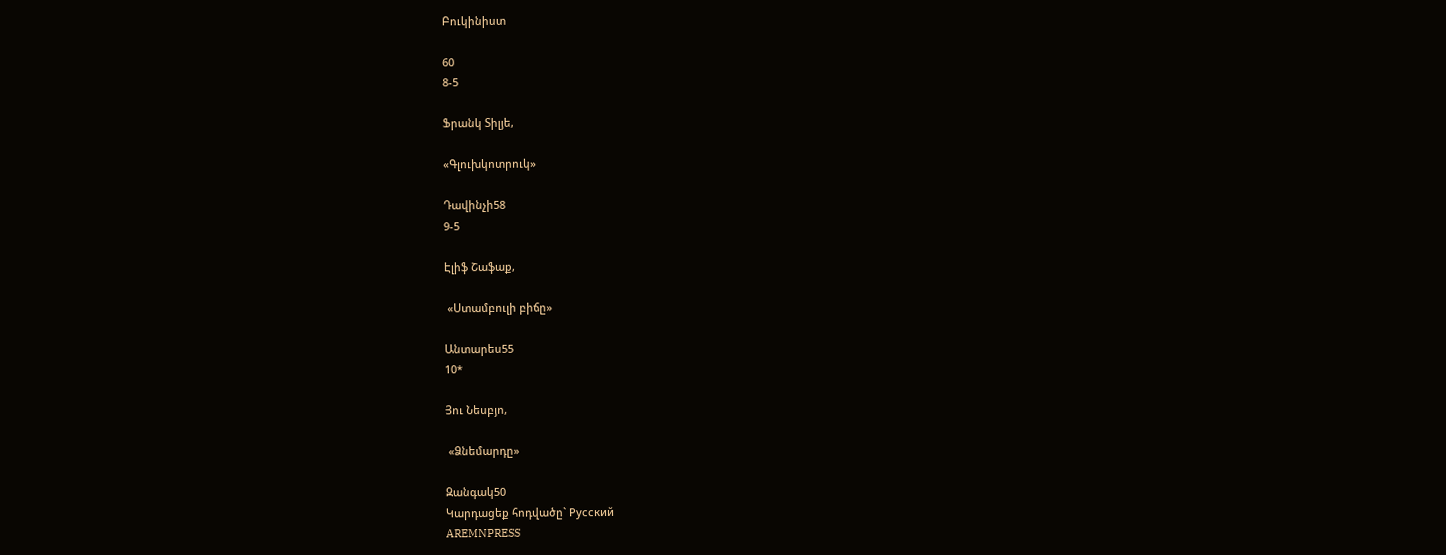Բուկինիստ

60
8-5

Ֆրանկ Տիլյե,

«Գլուխկոտրուկ»

Դավինչի58
9-5

Էլիֆ Շաֆաք,

 «Ստամբուլի բիճը»

Անտարես55
10*

Յու Նեսբյո,

 «Ձնեմարդը»

Զանգակ50
Կարդացեք հոդվածը` Русский
AREMNPRESS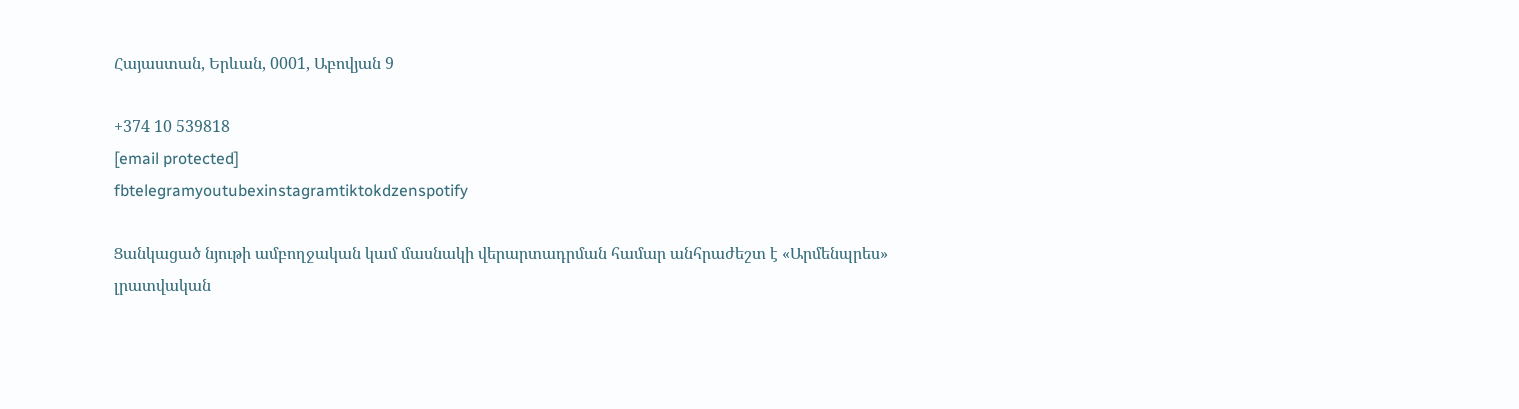Հայաստան, Երևան, 0001, Աբովյան 9

+374 10 539818
[email protected]
fbtelegramyoutubexinstagramtiktokdzenspotify

Ցանկացած նյութի ամբողջական կամ մասնակի վերարտադրման համար անհրաժեշտ է «Արմենպրես» լրատվական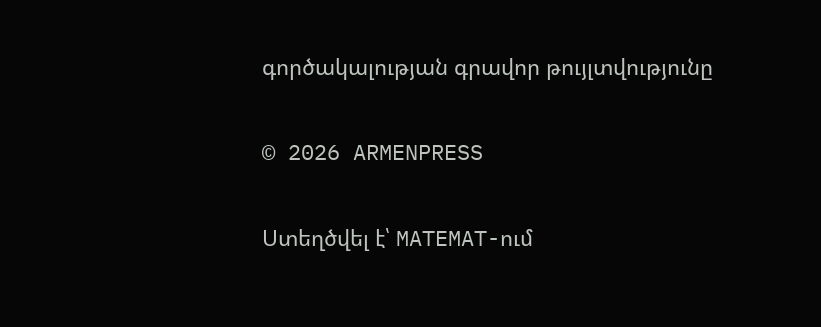գործակալության գրավոր թույլտվությունը

© 2026 ARMENPRESS

Ստեղծվել է՝ MATEMAT-ում